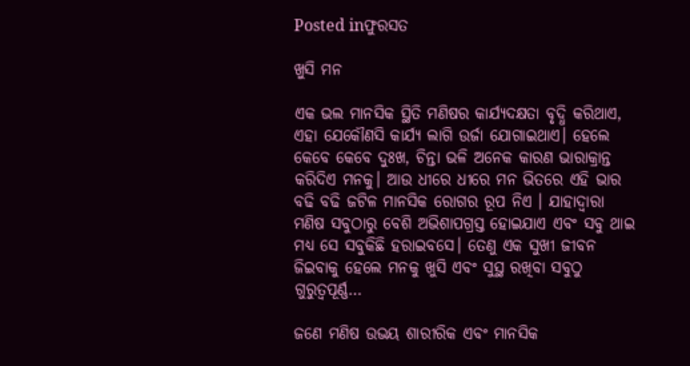Posted inଫୁରସତ

ଖୁସି ମନ

ଏକ ଭଲ ମାନସିକ ସ୍ଥିତି ମଣିଷର କାର୍ଯ୍ୟଦକ୍ଷତା ବୃଦ୍ଧି କରିଥାଏ, ଏହା ଯେକୌଣସି କାର୍ଯ୍ୟ ଲାଗି ଉର୍ଜା ଯୋଗାଇଥାଏ। ହେଲେ କେବେ କେବେ ଦୁଃଖ, ଚିନ୍ତା ଭଳି ଅନେକ କାରଣ ଭାରାକ୍ରାନ୍ତ କରିଦିଏ ମନକୁ। ଆଉ ଧୀରେ ଧୀରେ ମନ ଭିତରେ ଏହି ଭାର ବଢି ବଢି ଜଟିଳ ମାନସିକ ରୋଗର ରୂପ ନିଏ । ଯାହାଦ୍ୱାରା ମଣିଷ ସବୁଠାରୁ ବେଶି ଅଭିଶାପଗ୍ରସ୍ତ ହୋଇଯାଏ ଏବଂ ସବୁ ଥାଇ ମଧ୍ୟ ସେ ସବୁକିଛି ହରାଇବସେ। ତେଣୁ ଏକ ସୁଖୀ ଜୀବନ ଜିଇବାକୁ ହେଲେ ମନକୁ ଖୁସି ଏବଂ ସୁସ୍ଥ ରଖିବା ସବୁଠୁ ଗୁରୁତ୍ୱପୂର୍ଣ୍ଣ…

ଜଣେ ମଣିଷ ଉଭୟ ଶାରୀରିକ ଏବଂ ମାନସିକ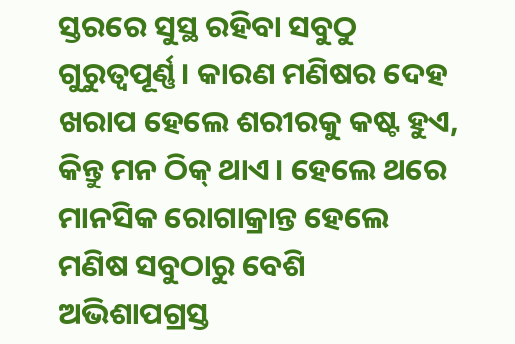ସ୍ତରରେ ସୁସ୍ଥ ରହିବା ସବୁଠୁ ଗୁରୁତ୍ୱପୂର୍ଣ୍ଣ। କାରଣ ମଣିଷର ଦେହ ଖରାପ ହେଲେ ଶରୀରକୁ କଷ୍ଟ ହୁଏ, କିନ୍ତୁ ମନ ଠିକ୍‌ ଥାଏ। ହେଲେ ଥରେ ମାନସିକ ରୋଗାକ୍ରାନ୍ତ ହେଲେ ମଣିଷ ସବୁଠାରୁ ବେଶି ଅଭିଶାପଗ୍ରସ୍ତ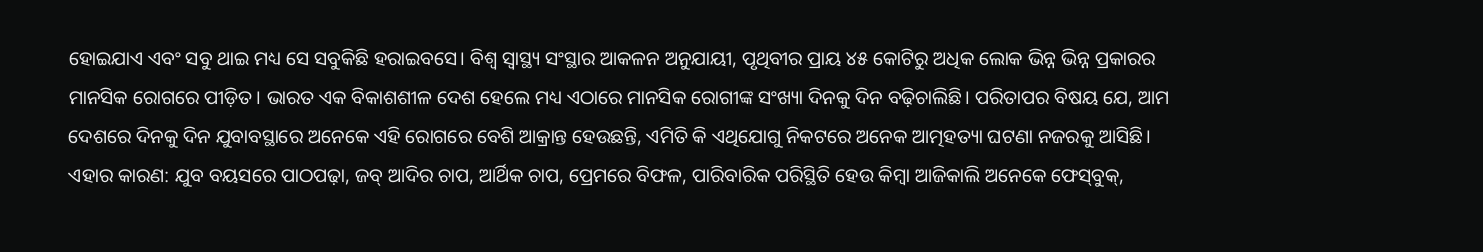ହୋଇଯାଏ ଏବଂ ସବୁ ଥାଇ ମଧ୍ୟ ସେ ସବୁକିଛି ହରାଇବସେ। ବିଶ୍ୱ ସ୍ବାସ୍ଥ୍ୟ ସଂସ୍ଥାର ଆକଳନ ଅନୁଯାୟୀ, ପୃଥିବୀର ପ୍ରାୟ ୪୫ କୋଟିରୁ ଅଧିକ ଲୋକ ଭିନ୍ନ ଭିନ୍ନ ପ୍ରକାରର ମାନସିକ ରୋଗରେ ପୀଡ଼ିତ। ଭାରତ ଏକ ବିକାଶଶୀଳ ଦେଶ ହେଲେ ମଧ୍ୟ ଏଠାରେ ମାନସିକ ରୋଗୀଙ୍କ ସଂଖ୍ୟା ଦିନକୁ ଦିନ ବଢ଼ିଚାଲିଛି। ପରିତାପର ବିଷୟ ଯେ, ଆମ ଦେଶରେ ଦିନକୁ ଦିନ ଯୁବାବସ୍ଥାରେ ଅନେକେ ଏହି ରୋଗରେ ବେଶି ଆକ୍ରାନ୍ତ ହେଉଛନ୍ତି, ଏମିତି କି ଏଥିଯୋଗୁ ନିକଟରେ ଅନେକ ଆତ୍ମହତ୍ୟା ଘଟଣା ନଜରକୁ ଆସିଛି।
ଏହାର କାରଣ: ଯୁବ ବୟସରେ ପାଠପଢ଼ା, ଜବ୍‌ ଆଦିର ଚାପ, ଆର୍ଥିକ ଚାପ, ପ୍ରେମରେ ବିଫଳ, ପାରିବାରିକ ପରିସ୍ଥିତି ହେଉ କିମ୍ବା ଆଜିକାଲି ଅନେକେ ଫେସ୍‌ବୁକ୍‌,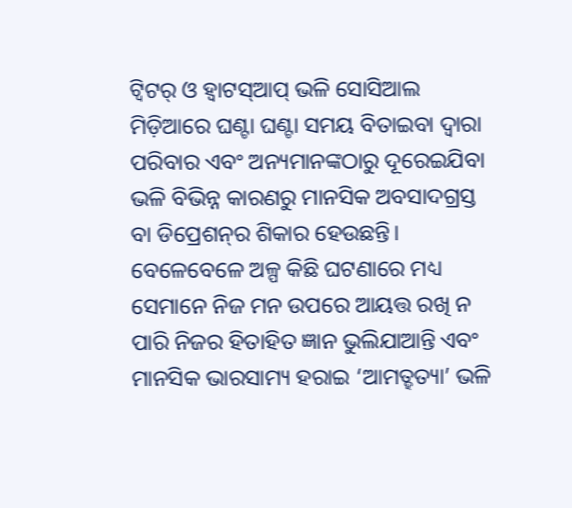ଟ୍ବିଟର୍‌ ଓ ହ୍ବାଟସ୍‌ଆପ୍‌ ଭଳି ସୋସିଆଲ ମିଡ଼ିଆରେ ଘଣ୍ଟା ଘଣ୍ଟା ସମୟ ବିତାଇବା ଦ୍ୱାରା ପରିବାର ଏବଂ ଅନ୍ୟମାନଙ୍କଠାରୁ ଦୂରେଇଯିବା ଭଳି ବିଭିନ୍ନ କାରଣରୁ ମାନସିକ ଅବସାଦଗ୍ରସ୍ତ ବା ଡିପ୍ରେଶନ୍‌ର ଶିକାର ହେଉଛନ୍ତି। ବେଳେବେଳେ ଅଳ୍ପ କିଛି ଘଟଣାରେ ମଧ୍ୟ ସେମାନେ ନିଜ ମନ ଉପରେ ଆୟତ୍ତ ରଖି ନ ପାରି ନିଜର ହିତାହିତ ଜ୍ଞାନ ଭୁଲିଯାଆନ୍ତି ଏବଂ ମାନସିକ ଭାରସାମ୍ୟ ହରାଇ ‘ଆମତ୍ହତ୍ୟା’ ଭଳି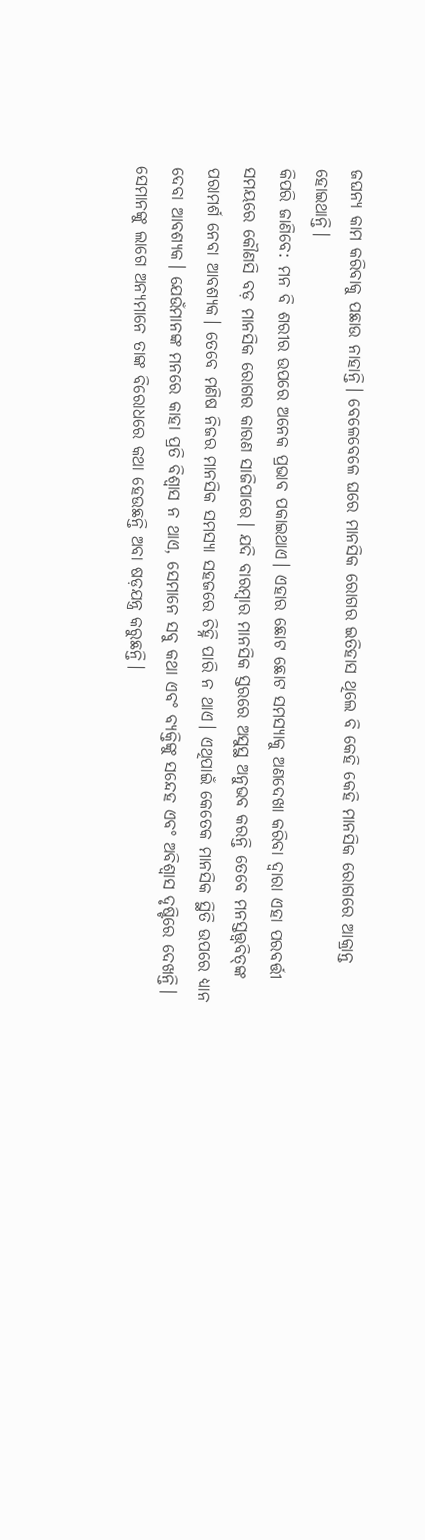ଜଘନ୍ୟ କାମ କରିବାକୁ ପଛାଉ ନାହାନ୍ତି। ବେଳେବେଳେ ଘରେ ମାନସିକ ରୋଗର ଇତିହାସ ଥିଲେ ବି କେହି କେହି ମାନସିକ ରୋଗରେ ଆକ୍ରାନ୍ତ ହୋଇଥାନ୍ତି।
କିପରି ଜାଣିବେ: ମନ ବି ଶରୀର ଉପରେ ଅନେକ ପ୍ରଭାବ ପକାଇଥାଏ। ଏହାର ଛୋଟ ଛୋଟ ସମସ୍ୟାକୁ ଅଣଦେଖା କରିବା ଦ୍ୱାରା ଏହା ପରବର୍ତ୍ତୀ ସମୟରେ କୌଣସି ବଡ଼ ମାନସିକ ରୋଗର କାରଣ ସାଜିପାରେ। ଯଦି ବାରମ୍ବାର ମାନସିକ ସ୍ତରରେ ଅସୁସ୍ଥ ଅନୁଭବ କରନ୍ତି ତେବେ ମନସ୍ତତ୍ତ୍ୱବିତ୍‌ଙ୍କ ପରାମର୍ଶ ନେବା ଆବଶ୍ୟକ। ତେବେ ମଣିଷ ନିଜର ମାନସିକ ସମସ୍ୟା ସହଜରେ ଚିହ୍ନି ପାରି ନ ଥାଏ। ଏଥିପାଇଁ କେତେକ ମାନସିକ ସ୍ଥିତି ଉପରେ ଧ୍ୟାନ ଦେବା ଆବଶ୍ୟକ। ଯେଉଁମାନଙ୍କ ମନରେ କାହା ପ୍ରତି ବିଶ୍ୱାସ ନ ଥାଏ, ସେମାନେ ସବୁ କଥା ଏବଂ ବ୍ୟକ୍ତିଙ୍କୁ ସନ୍ଦେହ ଏବଂ ଅବିଶ୍ୱାସ ଦୃଷ୍ଟିରେ ଦେଖନ୍ତି। ସେମାନଙ୍କୁ ଲାଗେ ଅନ୍ୟମାନେ ତାଙ୍କ ବିରୋଧରେ କଥା ହେଉଛନ୍ତି ଅବା ଷଡ଼ଯନ୍ତ୍ର କରୁଛନ୍ତି।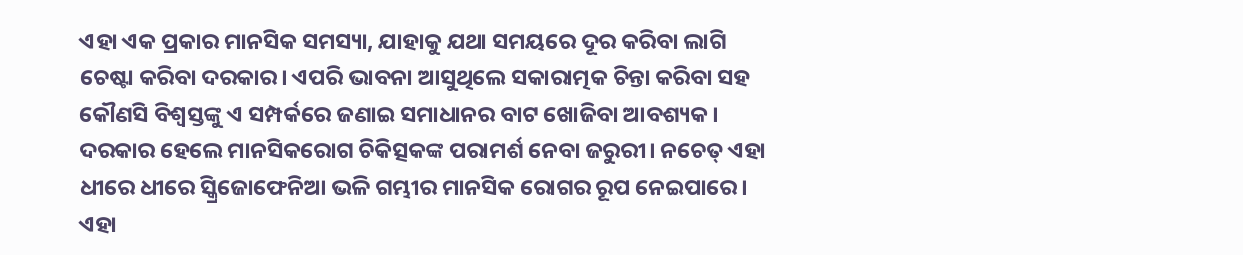ଏହା ଏକ ପ୍ରକାର ମାନସିକ ସମସ୍ୟା, ଯାହାକୁ ଯଥା ସମୟରେ ଦୂର କରିବା ଲାଗି ଚେଷ୍ଟା କରିବା ଦରକାର। ଏପରି ଭାବନା ଆସୁଥିଲେ ସକାରାତ୍ମକ ଚିନ୍ତା କରିବା ସହ କୌଣସି ବିଶ୍ୱସ୍ତଙ୍କୁ ଏ ସମ୍ପର୍କରେ ଜଣାଇ ସମାଧାନର ବାଟ ଖୋଜିବା ଆବଶ୍ୟକ। ଦରକାର ହେଲେ ମାନସିକରୋଗ ଚିକିତ୍ସକଙ୍କ ପରାମର୍ଶ ନେବା ଜରୁରୀ। ନଚେତ୍‌ ଏହା ଧୀରେ ଧୀରେ ସ୍କ୍ରିଜୋଫେନିଆ ଭଳି ଗମ୍ଭୀର ମାନସିକ ରୋଗର ରୂପ ନେଇପାରେ। ଏହା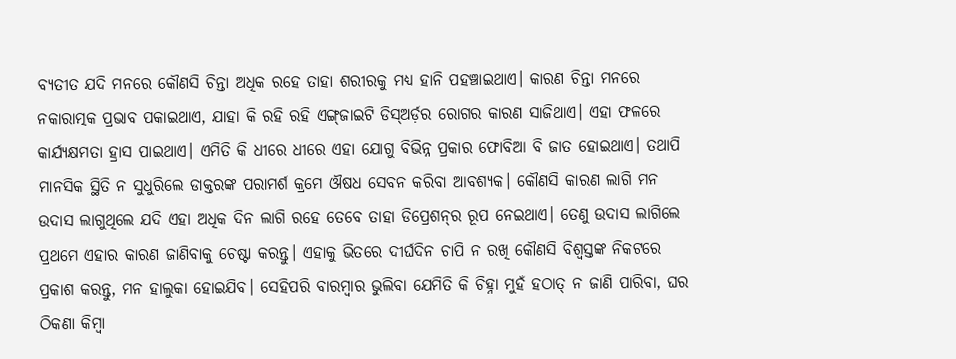ବ୍ୟତୀତ ଯଦି ମନରେ କୌଣସି ଚିନ୍ତା ଅଧିକ ରହେ ତାହା ଶରୀରକୁ ମଧ୍ୟ ହାନି ପହଞ୍ଚାଇଥାଏ। କାରଣ ଚିନ୍ତା ମନରେ ନକାରାତ୍ମକ ପ୍ରଭାବ ପକାଇଥାଏ, ଯାହା କି ରହି ରହି ଏଙ୍ଗ୍‌ଜାଇଟି ଡିସ୍‌ଅର୍ଡ଼ର ରୋଗର କାରଣ ସାଜିଥାଏ। ଏହା ଫଳରେ କାର୍ଯ୍ୟକ୍ଷମତା ହ୍ରାସ ପାଇଥାଏ। ଏମିତି କି ଧୀରେ ଧୀରେ ଏହା ଯୋଗୁ ବିଭିନ୍ନ ପ୍ରକାର ଫୋବିଆ ବି ଜାତ ହୋଇଥାଏ। ତଥାପି ମାନସିକ ସ୍ଥିତି ନ ସୁଧୁରିଲେ ଡାକ୍ତରଙ୍କ ପରାମର୍ଶ କ୍ରମେ ଔଷଧ ସେବନ କରିବା ଆବଶ୍ୟକ। କୌଣସି କାରଣ ଲାଗି ମନ ଉଦାସ ଲାଗୁଥିଲେ ଯଦି ଏହା ଅଧିକ ଦିନ ଲାଗି ରହେ ତେବେ ତାହା ଡିପ୍ରେଶନ୍‌ର ରୂପ ନେଇଥାଏ। ତେଣୁ ଉଦାସ ଲାଗିଲେ ପ୍ରଥମେ ଏହାର କାରଣ ଜାଣିବାକୁ ଚେଷ୍ଟା କରନ୍ତୁ। ଏହାକୁ ଭିତରେ ଦୀର୍ଘଦିନ ଚାପି ନ ରଖି କୌଣସି ବିଶ୍ୱସ୍ତଙ୍କ ନିକଟରେ ପ୍ରକାଶ କରନ୍ତୁ, ମନ ହାଲୁକା ହୋଇଯିବ। ସେହିପରି ବାରମ୍ବାର ଭୁଲିବା ଯେମିତି କି ଚିହ୍ନା ମୁହଁ ହଠାତ୍‌ ନ ଜାଣି ପାରିବା, ଘର ଠିକଣା କିମ୍ବା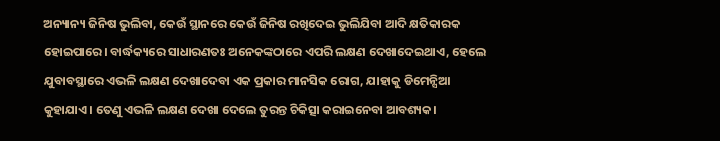ଅନ୍ୟାନ୍ୟ ଜିନିଷ ଭୁଲିବା, କେଉଁ ସ୍ଥାନରେ କେଉଁ ଜିନିଷ ରଖିଦେଇ ଭୁଲିଯିବା ଆଦି କ୍ଷତିକାରକ ହୋଇପାରେ। ବାର୍ଦ୍ଧକ୍ୟରେ ସାଧାରଣତଃ ଅନେକଙ୍କଠାରେ ଏପରି ଲକ୍ଷଣ ଦେଖାଦେଇଥାଏ, ହେଲେ ଯୁବାବସ୍ଥାରେ ଏଭଳି ଲକ୍ଷଣ ଦେଖାଦେବା ଏକ ପ୍ରକାର ମାନସିକ ରୋଗ, ଯାହାକୁ ଡିମେନ୍ସିଆ କୁହାଯାଏ। ତେଣୁ ଏଭଳି ଲକ୍ଷଣ ଦେଖା ଦେଲେ ତୁରନ୍ତ ଚିକିତ୍ସା କରାଇନେବା ଆବଶ୍ୟକ।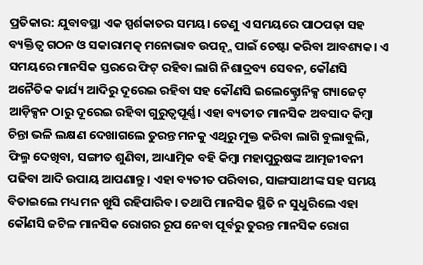ପ୍ରତିକାର: ଯୁବାବସ୍ଥା ଏକ ସ୍ପର୍ଶକାତର ସମୟ। ତେଣୁ ଏ ସମୟରେ ପାଠପଢ଼ା ସହ ବ୍ୟକ୍ତିତ୍ୱ ଗଠନ ଓ ସକାରାମତ୍କ ମନୋଭାବ ଉପତ୍ନ୍ନ ପାଇଁ ଚେଷ୍ଟା କରିବା ଆବଶ୍ୟକ। ଏ ସମୟରେ ମାନସିକ ସ୍ତରରେ ଫିଟ୍‌ ରହିବା ଲାଗି ନିଶାଦ୍ରବ୍ୟ ସେବନ, କୌଣସି ଅନୈତିକ କାର୍ଯ୍ୟ ଆଦିରୁ ଦୂରେଇ ରହିବା ସହ କୌଣସି ଇଲେକ୍ଟ୍ରୋନିକ୍ସ ଗ୍ୟାଜେଟ୍‌ ଆଡ଼ିକ୍ସନ ଠାରୁ ଦୂରେଇ ରହିବା ଗୁରୁତ୍ୱପୂର୍ଣ୍ଣ। ଏହା ବ୍ୟତୀତ ମାନସିକ ଅବସାଦ କିମ୍ବା ଚିନ୍ତା ଭଳି ଲକ୍ଷଣ ଦେଖାଗଲେ ତୁରନ୍ତ ମନକୁ ଏଥିରୁ ମୁକ୍ତ କରିବା ଲାଗି ବୁଲାବୁଲି, ଫିଲ୍ମ ଦେଖିବା, ସଙ୍ଗୀତ ଶୁଣିବା, ଆଧ୍ୟାତ୍ମିକ ବହି କିମ୍ବା ମହାପୁରୁଷଙ୍କ ଆତ୍ମଜୀବନୀ ପଢିବା ଆଦି ଉପାୟ ଆପଣାନ୍ତୁ। ଏହା ବ୍ୟତୀତ ପରିବାର, ସାଙ୍ଗସାଥୀଙ୍କ ସହ ସମୟ ବିତାଇଲେ ମଧ୍ୟ ମନ ଖୁସି ରହିପାରିବ। ତଥାପି ମାନସିକ ସ୍ଥିତି ନ ସୁଧୁରିଲେ ଏହା କୌଣସି ଜଟିଳ ମାନସିକ ରୋଗର ରୂପ ନେବା ପୂର୍ବରୁ ତୁରନ୍ତ ମାନସିକ ରୋଗ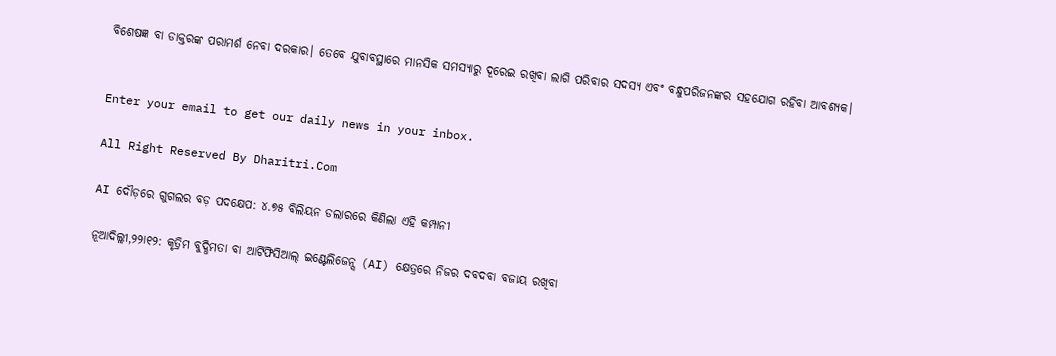ବିଶେଷଜ୍ଞ ବା ଡାକ୍ତରଙ୍କ ପରାମର୍ଶ ନେବା ଦରକାର। ତେବେ ଯୁବାବସ୍ଥାରେ ମାନସିକ ସମସ୍ୟାରୁ ଦୂରେଇ ରଖିବା ଲାଗି ପରିବାର ସଦସ୍ୟ ଏବଂ ବନ୍ଧୁପରିଜନଙ୍କର ସହଯୋଗ ରହିବା ଆବଶ୍ୟକ।


Enter your email to get our daily news in your inbox.

All Right Reserved By Dharitri.Com

AI ଦୌଡ଼ରେ ଗୁଗଲର ବଡ଼ ପଦକ୍ଷେପ: ୪.୭୫ ବିଲିୟନ ଡଲାରରେ କିଣିଲା ଏହି କମ୍ପାନୀ

ନୂଆଦିଲ୍ଲୀ,୨୨ା୧୨: କୃତ୍ରିମ ବୁଦ୍ଧିମତା ବା ଆର୍ଟିଫିସିଆଲ୍ ଇଣ୍ଟେଲିଜେନ୍ସ (AI) କ୍ଷେତ୍ରରେ ନିଜର ଦବଦବା ବଜାୟ ରଖିବା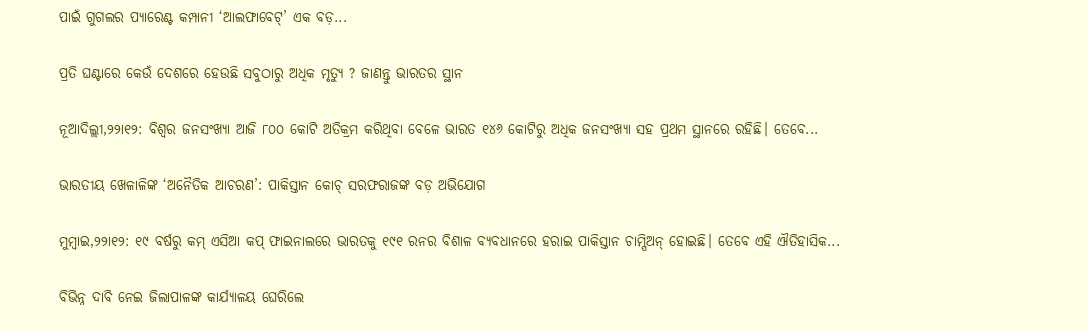ପାଇଁ ଗୁଗଲର ପ୍ୟାରେଣ୍ଟ କମ୍ପାନୀ ‘ଆଲଫାବେଟ୍’ ଏକ ବଡ଼...

ପ୍ରତି ଘଣ୍ଟାରେ କେଉଁ ଦେଶରେ ହେଉଛି ସବୁଠାରୁ ଅଧିକ ମୃତ୍ୟୁ ? ଜାଣନ୍ତୁ ଭାରତର ସ୍ଥାନ

ନୂଆଦିଲ୍ଲୀ,୨୨ା୧୨: ବିଶ୍ୱର ଜନସଂଖ୍ୟା ଆଜି ୮୦୦ କୋଟି ଅତିକ୍ରମ କରିଥିବା ବେଳେ ଭାରତ ୧୪୬ କୋଟିରୁ ଅଧିକ ଜନସଂଖ୍ୟା ସହ ପ୍ରଥମ ସ୍ଥାନରେ ରହିଛି। ତେବେ...

ଭାରତୀୟ ଖେଳାଳିଙ୍କ ‘ଅନୈତିକ ଆଚରଣ’: ପାକିସ୍ତାନ କୋଚ୍ ସରଫରାଜଙ୍କ ବଡ଼ ଅଭିଯୋଗ

ମୁମ୍ବାଇ,୨୨ା୧୨: ୧୯ ବର୍ଷରୁ କମ୍ ଏସିଆ କପ୍ ଫାଇନାଲରେ ଭାରତକୁ ୧୯୧ ରନର ବିଶାଳ ବ୍ୟବଧାନରେ ହରାଇ ପାକିସ୍ତାନ ଚାମ୍ପିଅନ୍ ହୋଇଛି। ତେବେ ଏହି ଐତିହାସିକ...

ବିଭିନ୍ନ ଦାବି ନେଇ ଜିଲାପାଳଙ୍କ କାର୍ଯ୍ୟାଳୟ ଘେରିଲେ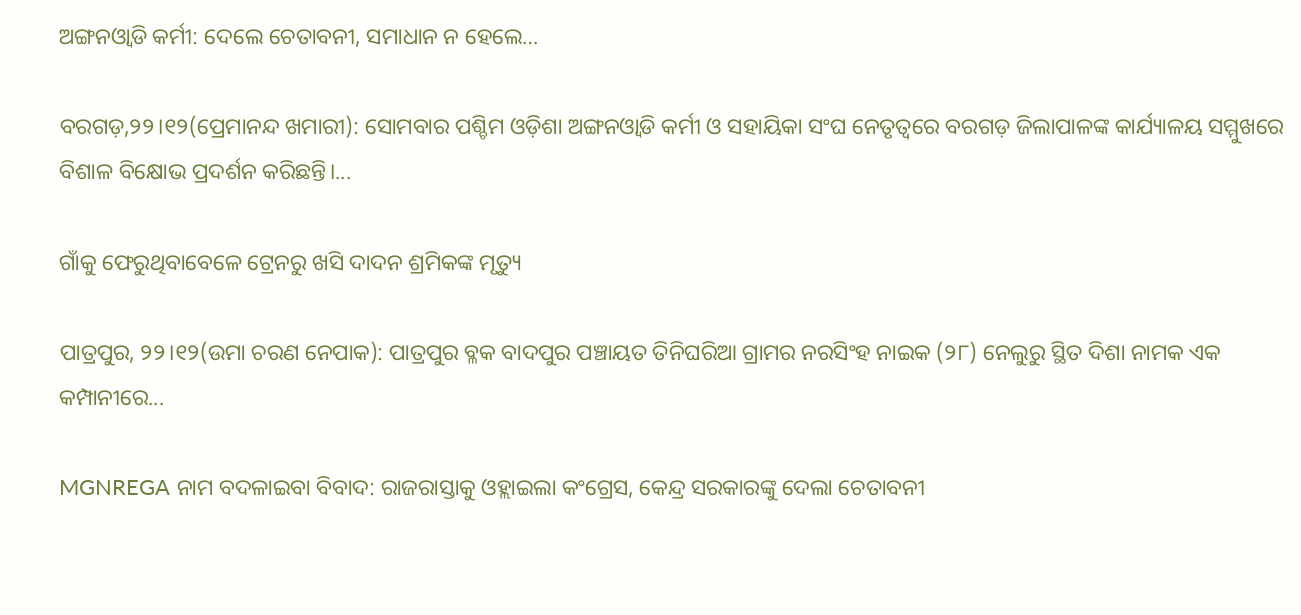ଅଙ୍ଗନଓ୍ବାଡି କର୍ମୀ: ଦେଲେ ଚେତାବନୀ, ସମାଧାନ ନ ହେଲେ…

ବରଗଡ଼,୨୨।୧୨(ପ୍ରେମାନନ୍ଦ ଖମାରୀ): ସୋମବାର ପଶ୍ଚିମ ଓଡ଼ିଶା ଅଙ୍ଗନଓ୍ବାଡି କର୍ମୀ ଓ ସହାୟିକା ସଂଘ ନେତୃତ୍ୱରେ ବରଗଡ଼ ଜିଲାପାଳଙ୍କ କାର୍ଯ୍ୟାଳୟ ସମ୍ମୁଖରେ ବିଶାଳ ବିକ୍ଷୋଭ ପ୍ରଦର୍ଶନ କରିଛନ୍ତି।...

ଗାଁକୁ ଫେରୁଥିବାବେଳେ ଟ୍ରେନରୁ ଖସି ଦାଦନ ଶ୍ରମିକଙ୍କ ମୃତ୍ୟୁ

ପାତ୍ରପୁର, ୨୨।୧୨(ଉମା ଚରଣ ନେପାକ): ପାତ୍ରପୁର ବ୍ଳକ ବାଦପୁର ପଞ୍ଚାୟତ ତିନିଘରିଆ ଗ୍ରାମର ନରସିଂହ ନାଇକ (୨୮) ନେଲୁରୁ ସ୍ଥିତ ଦିଶା ନାମକ ଏକ କମ୍ପାନୀରେ...

MGNREGA ନାମ ବଦଳାଇବା ବିବାଦ: ରାଜରାସ୍ତାକୁ ଓହ୍ଲାଇଲା କଂଗ୍ରେସ, କେନ୍ଦ୍ର ସରକାରଙ୍କୁ ଦେଲା ଚେତାବନୀ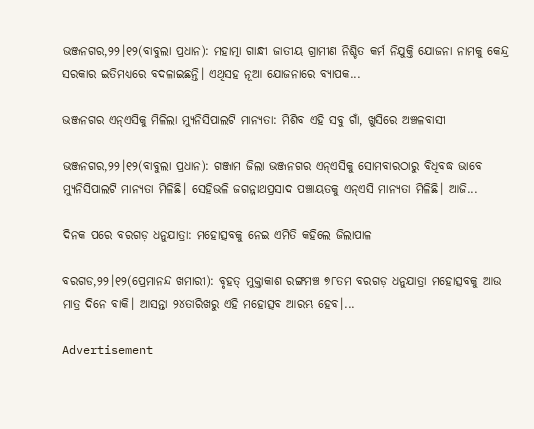ଭଞ୍ଜନଗର,୨୨।୧୨(ବାବୁଲା ପ୍ରଧାନ): ମହାତ୍ମା ଗାନ୍ଧୀ ଜାତୀୟ ଗ୍ରାମୀଣ ନିଶ୍ଚିତ କର୍ମ ନିଯୁକ୍ତି ଯୋଜନା ନାମକୁ କେନ୍ଦ୍ର ସରକାର ଇତିମଧ୍ୟରେ ବଦଳାଇଛନ୍ତି। ଏଥିସହ ନୂଆ ଯୋଜନାରେ ବ୍ୟାପକ...

ଭଞ୍ଜନଗର ଏନ୍‌ଏସିକୁ ମିଳିଲା ମ୍ୟୁନିସିପାଲଟି ମାନ୍ୟତା: ମିଶିବ ଏହି ସବୁ ଗାଁ, ଖୁସିରେ ଅଞ୍ଚଳବାସୀ

ଭଞ୍ଜନଗର,୨୨।୧୨(ବାବୁଲା ପ୍ରଧାନ): ଗଞ୍ଜାମ ଜିଲା ଭଞ୍ଜନଗର ଏନ୍‌ଏସିକୁ ସୋମବାରଠାରୁ ବିଧିବଦ୍ଧ ଭାବେ ମ୍ୟୁନିସିପାଲଟି ମାନ୍ୟତା ମିଳିଛି। ସେହିଭଳି ଜଗନ୍ନାଥପ୍ରସାଦ ପଞ୍ଚାୟତକୁ ଏନ୍‌ଏସି ମାନ୍ୟତା ମିଳିଛି। ଆଜି...

ଦିନକ ପରେ ବରଗଡ଼ ଧନୁଯାତ୍ରା: ମହୋତ୍ସବକୁ ନେଇ ଏମିତି କହିଲେ ଜିଲାପାଳ

ବରଗଡ,୨୨।୧୨(ପ୍ରେମାନନ୍ଦ ଖମାରୀ): ବୃହତ୍‌ ମୁକ୍ତାକାଶ ରଙ୍ଗମଞ୍ଚ ୭୮ତମ ବରଗଡ଼ ଧନୁଯାତ୍ରା ମହୋତ୍ସବକୁ ଆଉ ମାତ୍ର ଦିନେ ବାକି। ଆସନ୍ତା ୨୪ତାରିଖରୁ ଏହି ମହୋତ୍ସବ ଆରମ୍ଭ ହେବ।...

Advertisement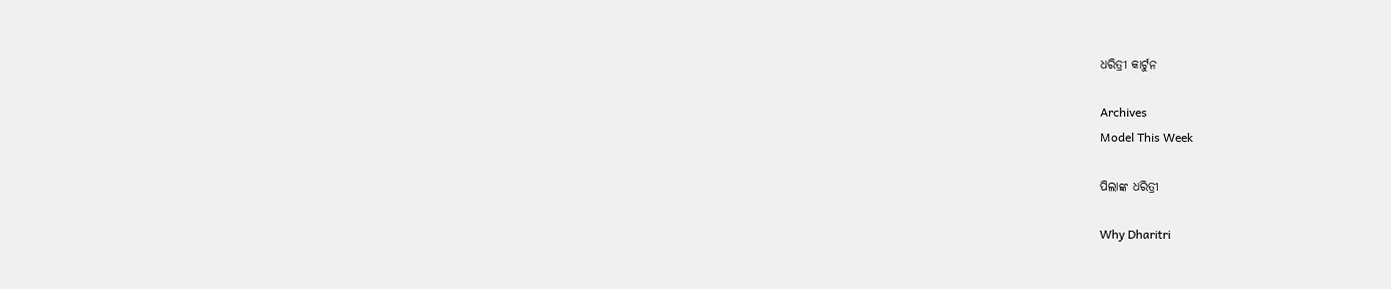ଧରିତ୍ରୀ କାର୍ଟୁନ

Archives
Model This Week

ପିଲାଙ୍କ ଧରିତ୍ରୀ

Why Dharitri